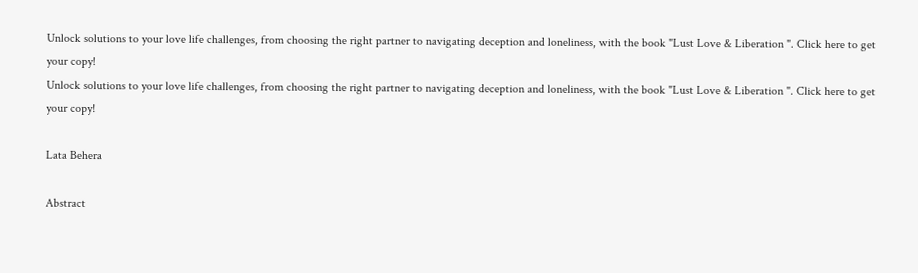Unlock solutions to your love life challenges, from choosing the right partner to navigating deception and loneliness, with the book "Lust Love & Liberation ". Click here to get your copy!
Unlock solutions to your love life challenges, from choosing the right partner to navigating deception and loneliness, with the book "Lust Love & Liberation ". Click here to get your copy!

Lata Behera

Abstract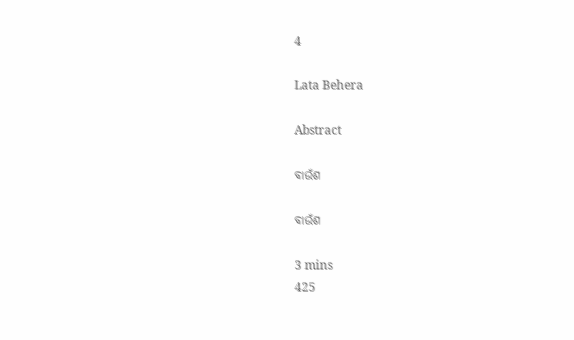4

Lata Behera

Abstract

ବାଉଁଶ

ବାଉଁଶ

3 mins
425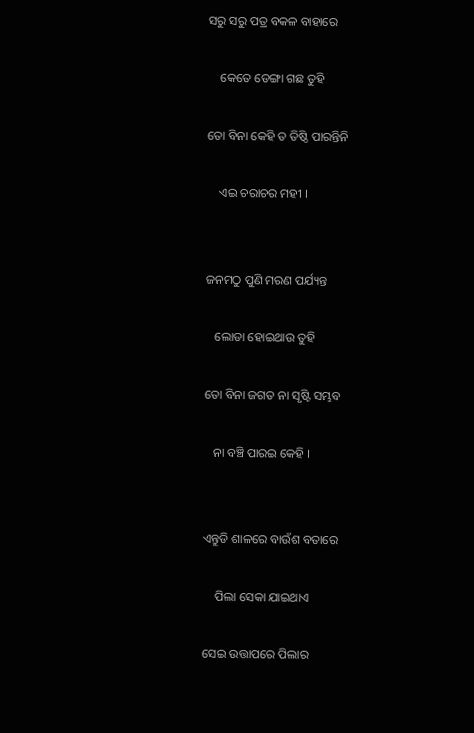ସରୁ ସରୁ ପତ୍ର ବକଳ ବାହାରେ

    କେତେ ଡେଙ୍ଗା ଗଛ ତୁହି

ତୋ ବିନା କେହି ତ ତିଷ୍ଠି ପାରନ୍ତିନି

    ଏଇ ଚରାଚର ମହୀ ।


ଜନମଠୁ ପୁଣି ମରଣ ପର୍ଯ୍ୟନ୍ତ

   ଲୋଡା ହୋଇଥାଉ ତୁହି

ତୋ ବିନା ଜଗତ ନା ସୃଷ୍ଟି ସମ୍ଭବ

   ନା ବଞ୍ଚି ପାରଇ କେହି ।


ଏନ୍ତୁଡି ଶାଳରେ ବାଉଁଶ ବତାରେ

    ପିଲା ସେକା ଯାଇଥାଏ

ସେଇ ଉତ୍ତାପରେ ପିଲାର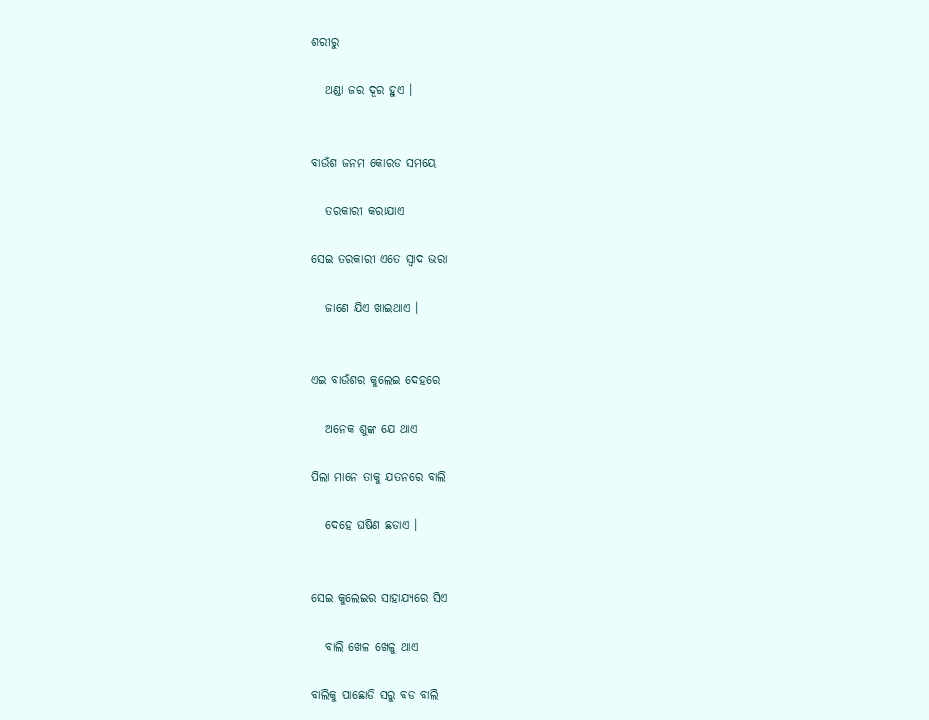ଶରୀରୁ

   ଥଣ୍ଡା ଜର ଦୂର ହୁଏ ।


ବାଉଁଶ ଜନମ କୋରଡ ସମୟେ

   ତରକାରୀ କରାଯାଏ

ସେଇ ତରକାରୀ ଏତେ ସ୍ବାଦ ଭରା

   ଜାଣେ ଯିଏ ଖାଇଥାଏ ।


ଏଇ ବାଉଁଶର କୁଲେଇ ଦେହରେ

   ଅନେକ ଶୁଙ୍କ ଯେ ଥାଏ

ପିଲା ମାନେ ତାକୁ ଯତନରେ ବାଲି

   ଦେହେ ଘଷିଣ ଛଡାଏ ।


ସେଇ କୁଲେଇର ସାହାଯ୍ୟରେ ସିଏ

   ବାଲି ଖେଳ ଖେଳୁ ଥାଏ

ବାଲିକୁ ପାଛୋଡି ସରୁ ବଡ ବାଲି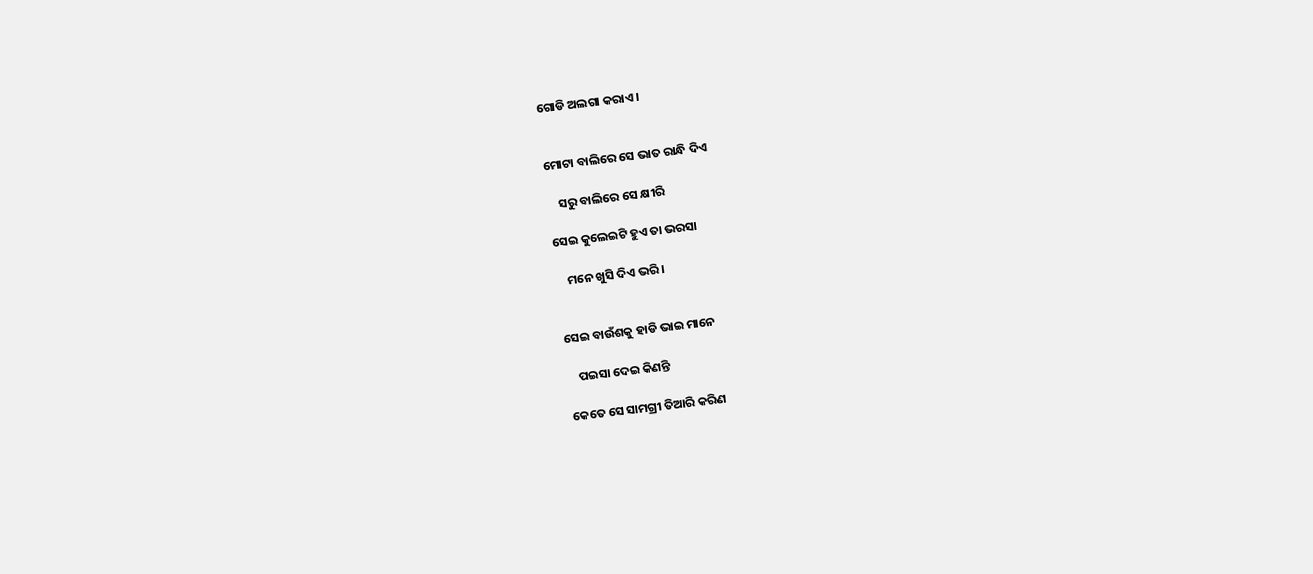ଗୋଡି ଅଲଗା କରାଏ ।


ମୋଟା ବାଲିରେ ସେ ଭାତ ରାନ୍ଧି ଦିଏ

    ସରୁ ବାଲିରେ ସେ କ୍ଷୀରି

ସେଇ କୁଲେଇଟି ହୁଏ ତା ଭରସା

    ମନେ ଖୁସି ଦିଏ ଭରି ।


ସେଇ ବାଉଁଶକୁ ହାଡି ଭାଇ ମାନେ

    ପଇସା ଦେଇ କିଣନ୍ତି

କେତେ ସେ ସାମଗ୍ରୀ ତିଆରି କରିଣ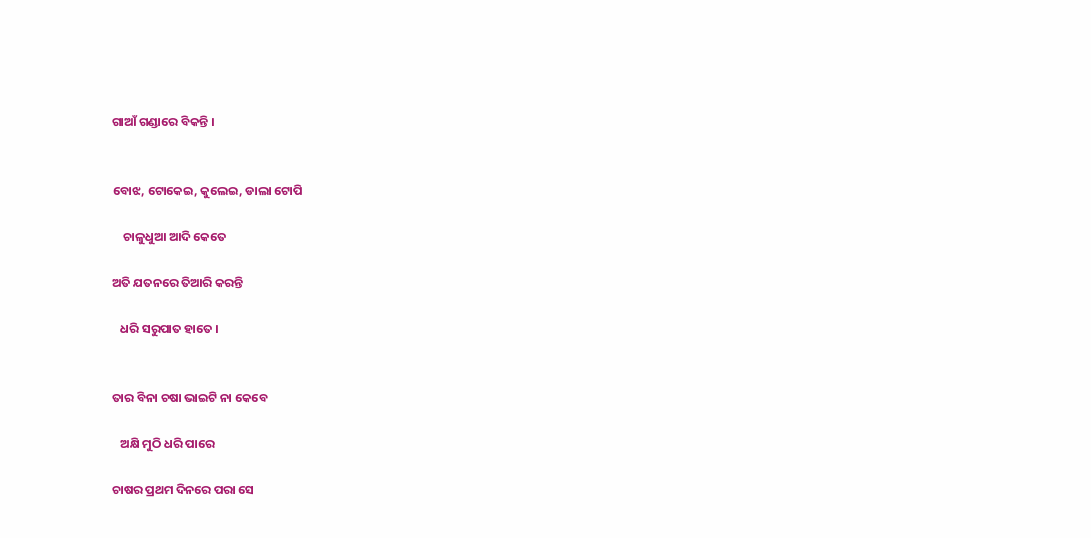ଗାଆଁ ଗଣ୍ଡାରେ ବିକନ୍ତି ।


ବୋଝ, ଟୋକେଇ, କୁଲେଇ, ଡାଲା ଟୋପି

    ଚାଳୁଧୁଆ ଆଦି କେତେ

ଅତି ଯତନରେ ତିଆରି କରନ୍ତି

   ଧରି ସରୁପାତ ହାତେ ।


ତାର ବିନା ଚଷା ଭାଇଟି ନା କେବେ

   ଅକ୍ଷି ମୁଠି ଧରି ପାରେ

ଚାଷର ପ୍ରଥମ ଦିନରେ ପରା ସେ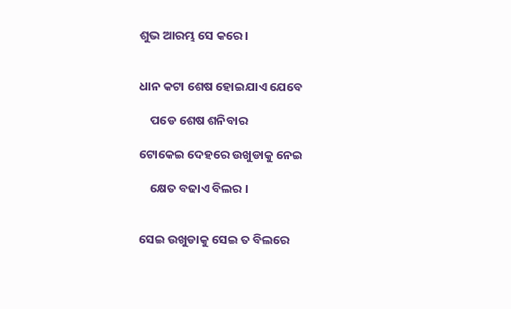ଶୁଭ ଆରମ୍ଭ ସେ କରେ ।


ଧାନ କଟା ଶେଷ ହୋଇଯାଏ ଯେବେ

    ପଡେ ଶେଷ ଶନିବାର

ଟୋକେଇ ଦେହରେ ଉଖୁଡାକୁ ନେଇ

    କ୍ଷେତ ବଢାଏ ବିଲର ।


ସେଇ ଉଖୁଡାକୁ ସେଇ ତ ବିଲରେ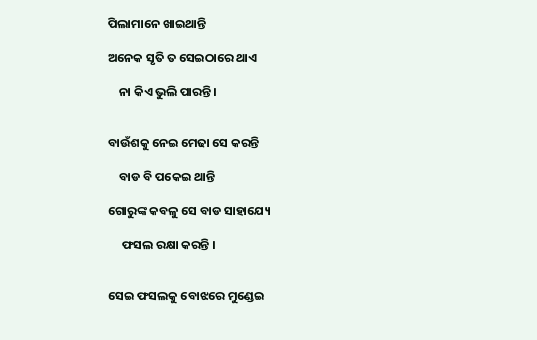ପିଲାମାନେ ଖାଇଥାନ୍ତି

ଅନେକ ସୃତି ତ ସେଇଠାରେ ଥାଏ

    ନା କିଏ ଭୁଲି ପାରନ୍ତି ।


ବାଉଁଶକୁ ନେଇ ମେଢା ସେ କରନ୍ତି

    ବାଡ ବି ପକେଇ ଥାନ୍ତି

ଗୋରୁଙ୍କ କବଳୁ ସେ ବାଡ ସାହାଯ୍ୟେ

     ଫସଲ ରକ୍ଷା କରନ୍ତି ।


ସେଇ ଫସଲକୁ ବୋଝରେ ମୁଣ୍ଡେଇ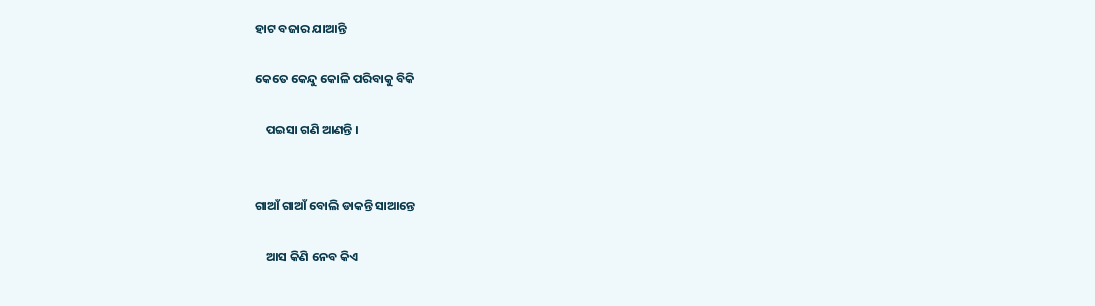ହାଟ ବଜାର ଯାଆନ୍ତି

କେତେ କେନ୍ଦୁ କୋଳି ପରିବାକୁ ବିକି

    ପଇସା ଗଣି ଆଣନ୍ତି ।


ଗାଆଁ ଗାଆଁ ବୋଲି ଡାକନ୍ତି ସାଆନ୍ତେ

    ଆସ କିଣି ନେବ କିଏ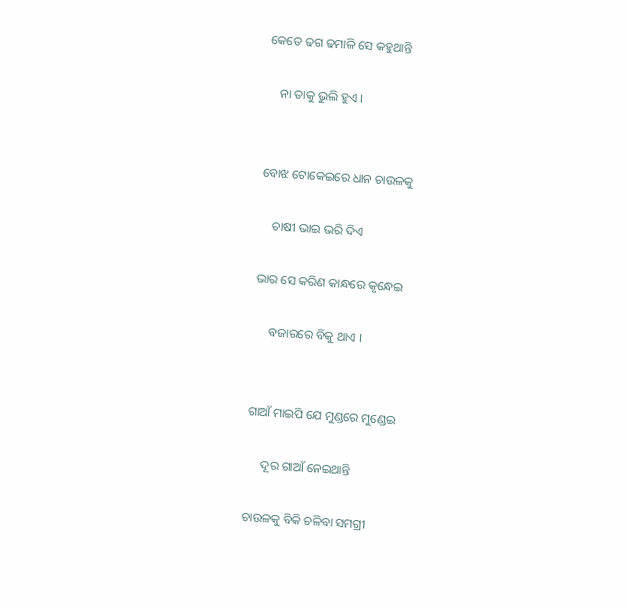କେତେ ଢଗ ଢମାଳି ସେ କହୁଥାନ୍ତି

    ନା ତାକୁ ଭୁଲି ହୁଏ ।


ବୋଝ ଟୋକେଇରେ ଧାନ ଚାଉଳକୁ

    ଚାଷୀ ଭାଇ ଭରି ଦିଏ

ଭାର ସେ କରିଣ କାନ୍ଧରେ କୃନ୍ଧେଇ

     ବଜାରରେ ବିକୁ ଥାଏ ।


ଗାଆଁ ମାଇପି ଯେ ମୁଣ୍ଡରେ ମୁଣ୍ଡେଇ

     ଦୂର ଗାଆଁ ନେଇଥାନ୍ତି

ଚାଉଳକୁ ବିକି ଚଳିବା ସମଗ୍ରୀ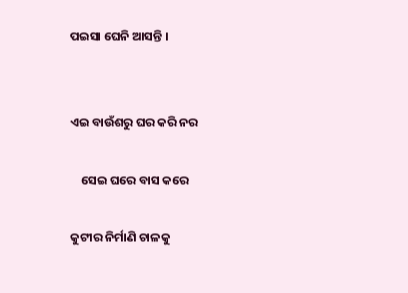ପଇସା ଘେନି ଆସନ୍ତି ।


ଏଇ ବାଉଁଶରୁ ଘର କରି ନର

    ସେଇ ଘରେ ବାସ କରେ

କୁଟୀର ନିର୍ମାଣି ଚାଳକୁ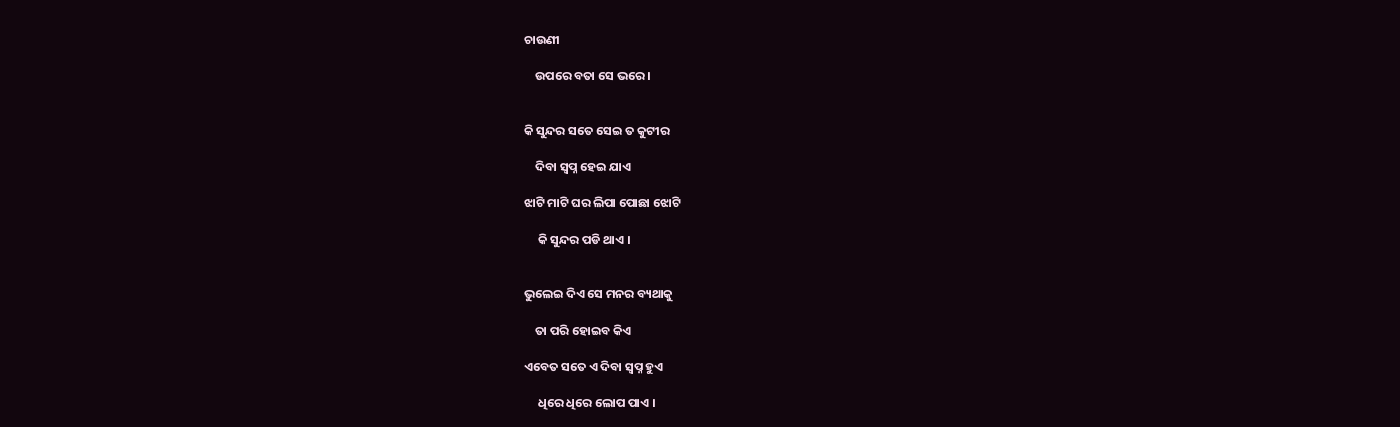ଚାଉଣୀ

    ଉପରେ ବତା ସେ ଭରେ ।


କି ସୁନ୍ଦର ସତେ ସେଇ ତ କୁଟୀର

    ଦିବା ସ୍ବପ୍ନ ହେଇ ଯାଏ

ଝାଟି ମାଟି ଘର ଲିପା ପୋଛା ଝୋଟି

     କି ସୁନ୍ଦର ପଡି ଥାଏ ।


ଭୁଲେଇ ଦିଏ ସେ ମନର ବ୍ୟଥାକୁ

    ତା ପରି ହୋଇବ କିଏ

ଏବେତ ସତେ ଏ ଦିବା ସ୍ବପ୍ନ ହୁଏ

     ଧିରେ ଧିରେ ଲୋପ ପାଏ ।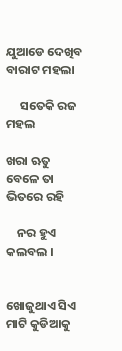ଯୁଆଡେ ଦେଖିବ ବାରାଟ ମହଲା

     ସତେକି ରଜ ମହଲ

ଖରା ଋତୁ ବେଳେ ତା ଭିତରେ ରହି

    ନର ହୁଏ କଲବଲ ।


ଖୋଜୁଥାଏ ସିଏ ମାଟି କୁଡିଆକୁ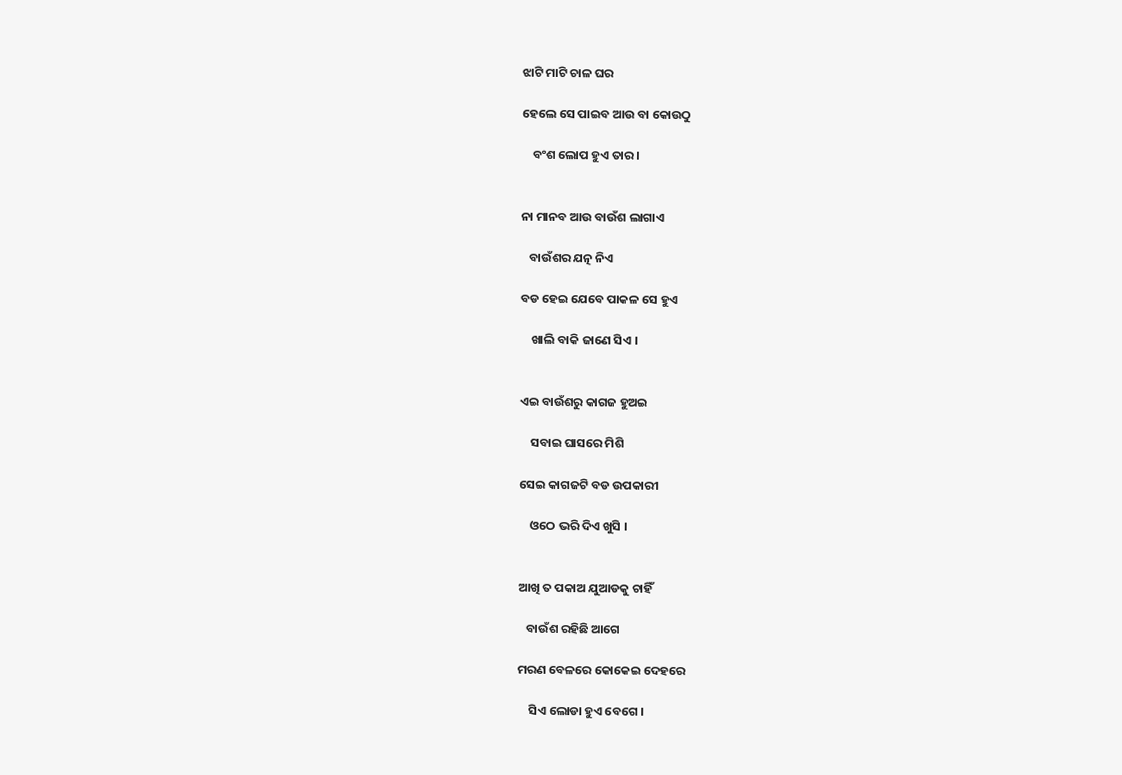ଝାଟି ମାଟି ଚାଳ ଘର

ହେଲେ ସେ ପାଇବ ଆଉ ବା କୋଉଠୁ

    ବଂଶ ଲୋପ ହୁଏ ତାର ।


ନା ମାନବ ଆଉ ବାଉଁଶ ଲାଗାଏ

   ବାଉଁଶର ଯତ୍ନ ନିଏ

ବଡ ହେଇ ଯେବେ ପାକଳ ସେ ହୁଏ

    ଖାଲି ବାକି ଜାଣେ ସିଏ ।


ଏଇ ବାଉଁଶରୁ କାଗଜ ହୁଅଇ

    ସବାଇ ଘାସରେ ମିଶି

ସେଇ କାଗଜଟି ବଡ ଉପକାରୀ

    ଓଠେ ଭରି ଦିଏ ଖୁସି ।


ଆଖି ତ ପକାଅ ଯୁଆଡକୁ ଚାହିଁ

   ବାଉଁଶ ରହିଛି ଆଗେ

ମରଣ ବେଳରେ କୋକେଇ ଦେହରେ

    ସିଏ ଲୋଡା ହୁଏ ବେଗେ ।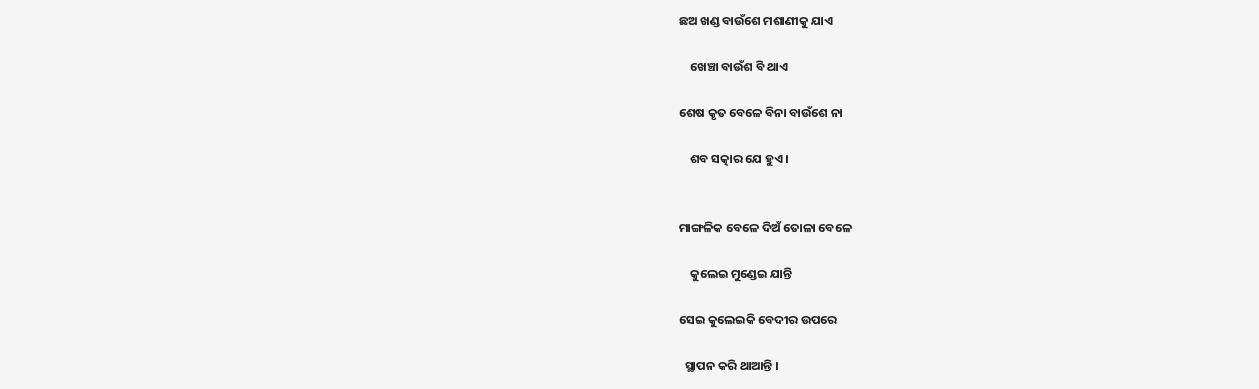ଛଅ ଖଣ୍ଡ ବାଉଁଶେ ମଶାଣୀକୁ ଯାଏ

    ଖେଞ୍ଚା ବାଉଁଶ ବି ଥାଏ

ଶେଷ କୃତ ବେଳେ ବିନା ବାଉଁଶେ ନା

    ଶବ ସତ୍କାର ଯେ ହୁଏ ।


ମାଙ୍ଗଳିକ ବେଳେ ଦିଅଁ ତୋଳା ବେଳେ

    କୁଲେଇ ମୁଣ୍ଡେଇ ଯାନ୍ତି

ସେଇ କୁଲେଇକି ବେଦୀର ଉପରେ

  ସ୍ଥାପନ କରି ଥାଆନ୍ତି ।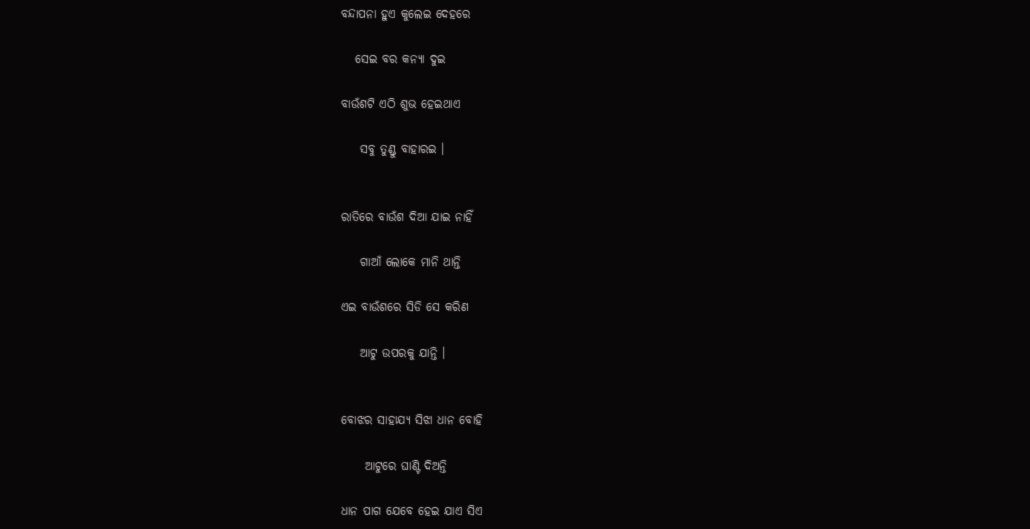ବନ୍ଦାପନା ହୁଏ କୁଲେଇ ଦେହରେ

   ସେଇ ବର କନ୍ୟା ଦୁଇ

ବାଉଁଶଟି ଏଠି ଶୁଭ ହେଇଥାଏ

    ସବୁ ତୁଣ୍ଡୁ ବାହାରଇ ।


ରାତିରେ ବାଉଁଶ ଦିଆ ଯାଇ ନାହିଁ

    ଗାଆଁ ଲୋକେ ମାନି ଥାନ୍ତି

ଏଇ ବାଉଁଶରେ ସିଡି ସେ କରିଣ

    ଆଟୁ ଉପରକୁ ଯାନ୍ତି ।


ବୋଝର ସାହାଯ୍ୟ ସିଝା ଧାନ ବୋହି

     ଆଟୁରେ ଘାଣ୍ଟି ଦିଅନ୍ତି

ଧାନ ପାଗ ଯେବେ ହେଇ ଯାଏ ସିଏ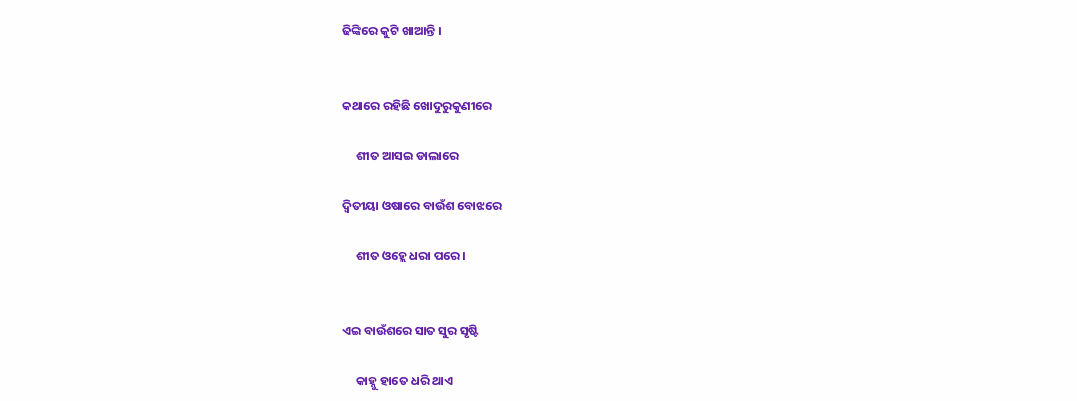ଢିଙ୍କିରେ କୁଟି ଖାଆନ୍ତି ।


କଥାରେ ରହିଛି ଖୋଦୁରୁକୁଣୀରେ

     ଶୀତ ଆସଇ ଡାଲାରେ

ଦ୍ବିତୀୟା ଓଷାରେ ବାଉଁଶ ବୋଝରେ

     ଶୀତ ଓହ୍ଲେ ଧରା ପରେ ।


ଏଇ ବାଉଁଶରେ ସାତ ସୁର ସୃଷ୍ଟି

     କାହ୍ନୁ ହାତେ ଧରି ଥାଏ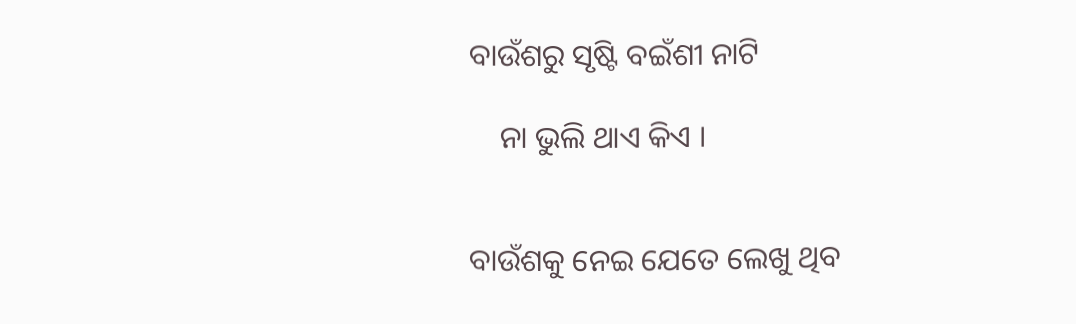ବାଉଁଶରୁ ସୃଷ୍ଟି ବଇଁଶୀ ନାଟି

    ନା ଭୁଲି ଥାଏ କିଏ ।


ବାଉଁଶକୁ ନେଇ ଯେତେ ଲେଖୁ ଥିବ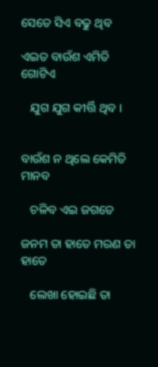ସେତେ ସିଏ ବଢୁ ଥିବ

ଏଇତ ବାଉଁଶ ଏମିତି ଗୋଟିଏ

   ଯୁଗ ଯୁଗ କୀର୍ତ୍ତି ଥିବ ।


ବାଉଁଶ ନ ଥିଲେ କେମିତି ମାନବ

   ଚଳିବ ଏଇ ଜଗତେ

ଜନମ ତା ହାତେ ମରଣ ତା ହାତେ

   ଲେଖା ହୋଇଛି ତା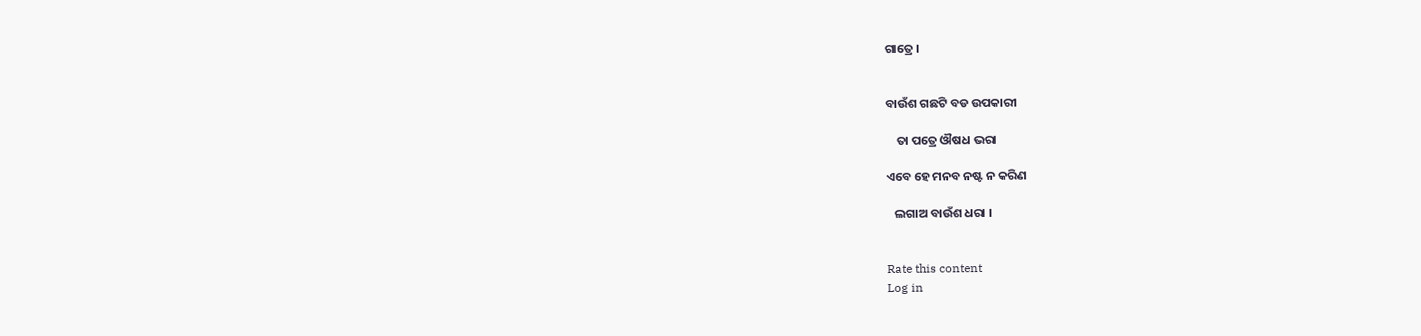ଗାତ୍ରେ ।


ବାଉଁଶ ଗଛଟି ବଡ ଉପକାରୀ

    ତା ପତ୍ରେ ଔଷଧ ଭରା

ଏବେ ହେ ମନବ ନଷ୍ଟ ନ କରିଣ

   ଲଗାଅ ବାଉଁଶ ଧରା ।


Rate this content
Log in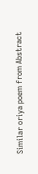Similar oriya poem from Abstract